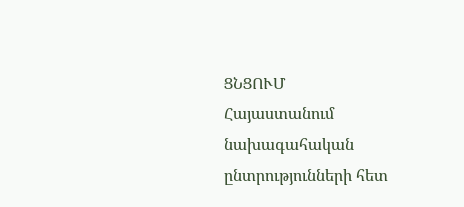ՑՆՑՈՒՄ
Հայաստանում նախագահական ընտրությունների հետ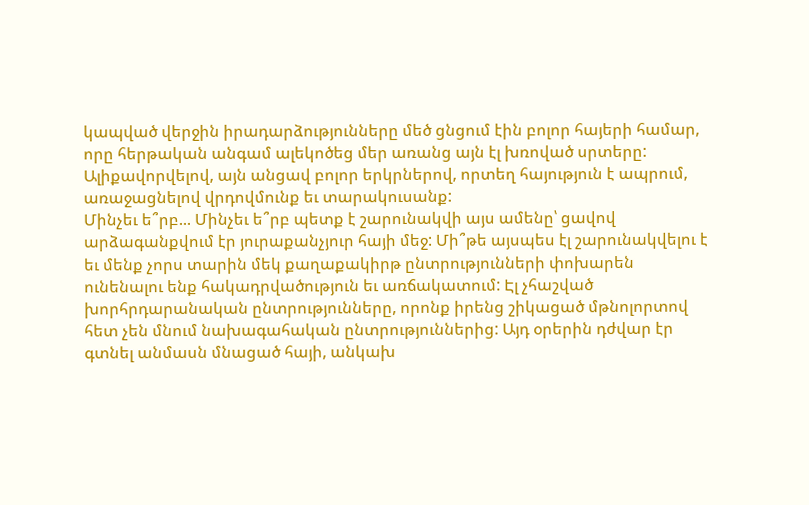կապված վերջին իրադարձությունները մեծ ցնցում էին բոլոր հայերի համար, որը հերթական անգամ ալեկոծեց մեր առանց այն էլ խռոված սրտերը: Ալիքավորվելով, այն անցավ բոլոր երկրներով, որտեղ հայություն է ապրում, առաջացնելով վրդովմունք եւ տարակուսանք:
Մինչեւ ե՞րբ... Մինչեւ ե՞րբ պետք է շարունակվի այս ամենը՝ ցավով արձագանքվում էր յուրաքանչյուր հայի մեջ: Մի՞թե այսպես էլ շարունակվելու է եւ մենք չորս տարին մեկ քաղաքակիրթ ընտրությունների փոխարեն ունենալու ենք հակադրվածություն եւ առճակատում: Էլ չհաշված խորհրդարանական ընտրությունները, որոնք իրենց շիկացած մթնոլորտով հետ չեն մնում նախագահական ընտրություններից: Այդ օրերին դժվար էր գտնել անմասն մնացած հայի, անկախ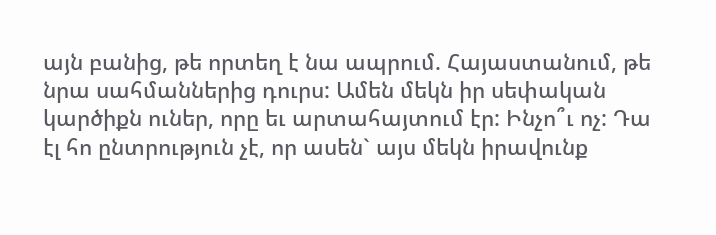այն բանից, թե որտեղ է նա ապրում. Հայաստանում, թե նրա սահմաններից դուրս: Ամեն մեկն իր սեփական կարծիքն ուներ, որը եւ արտահայտում էր: Ինչո՞ւ ոչ: Դա էլ հո ընտրություն չէ, որ ասեն` այս մեկն իրավունք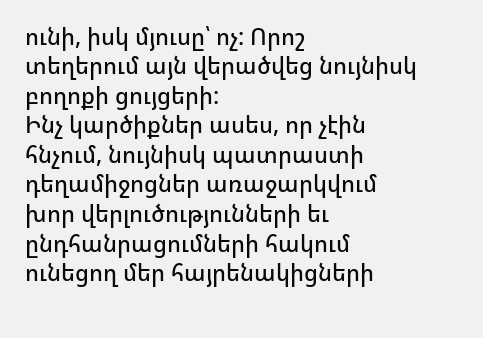ունի, իսկ մյուսը՝ ոչ: Որոշ տեղերում այն վերածվեց նույնիսկ բողոքի ցույցերի:
Ինչ կարծիքներ ասես, որ չէին հնչում, նույնիսկ պատրաստի դեղամիջոցներ առաջարկվում խոր վերլուծությունների եւ ընդհանրացումների հակում ունեցող մեր հայրենակիցների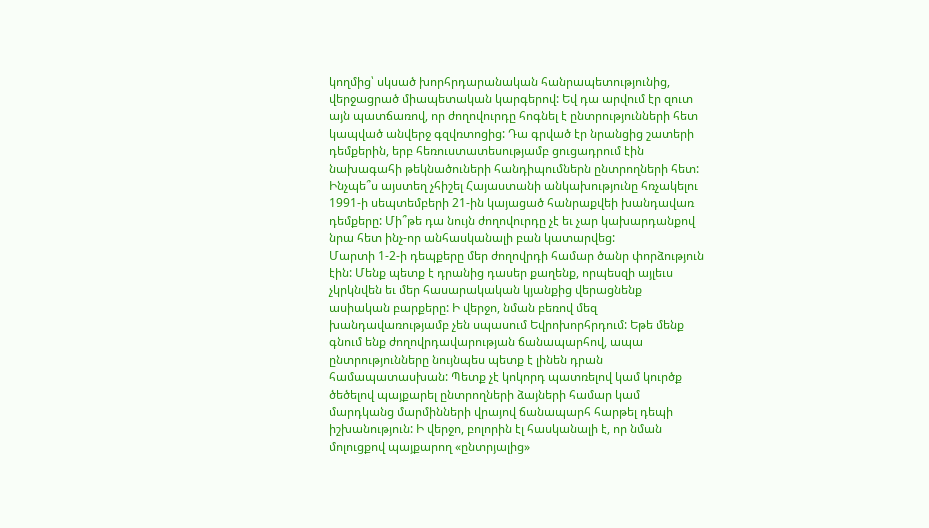կողմից՝ սկսած խորհրդարանական հանրապետությունից, վերջացրած միապետական կարգերով: Եվ դա արվում էր զուտ այն պատճառով, որ ժողովուրդը հոգնել է ընտրությունների հետ կապված անվերջ գզվռտոցից: Դա գրված էր նրանցից շատերի դեմքերին, երբ հեռուստատեսությամբ ցուցադրում էին նախագահի թեկնածուների հանդիպումներն ընտրողների հետ: Ինչպե՞ս այստեղ չհիշել Հայաստանի անկախությունը հռչակելու 1991-ի սեպտեմբերի 21-ին կայացած հանրաքվեի խանդավառ դեմքերը: Մի՞թե դա նույն ժողովուրդը չէ եւ չար կախարդանքով նրա հետ ինչ-որ անհասկանալի բան կատարվեց:
Մարտի 1-2-ի դեպքերը մեր ժողովրդի համար ծանր փորձություն էին: Մենք պետք է դրանից դասեր քաղենք, որպեսզի այլեւս չկրկնվեն եւ մեր հասարակական կյանքից վերացնենք ասիական բարքերը: Ի վերջո, նման բեռով մեզ խանդավառությամբ չեն սպասում Եվրոխորհրդում: Եթե մենք գնում ենք ժողովրդավարության ճանապարհով, ապա ընտրությունները նույնպես պետք է լինեն դրան համապատասխան: Պետք չէ կոկորդ պատռելով կամ կուրծք ծեծելով պայքարել ընտրողների ձայների համար կամ մարդկանց մարմինների վրայով ճանապարհ հարթել դեպի իշխանություն: Ի վերջո, բոլորին էլ հասկանալի է, որ նման մոլուցքով պայքարող «ընտրյալից»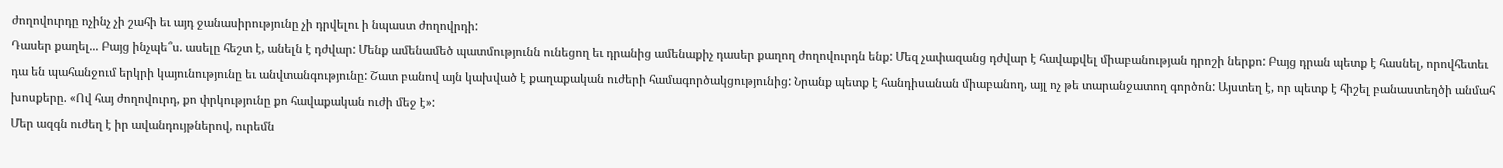ժողովուրդը ոչինչ չի շահի եւ այդ ջանասիրությունը չի դրվելու ի նպաստ ժողովրդի:
Դասեր քաղել... Բայց ինչպե՞ս. ասելը հեշտ է, անելն է դժվար: Մենք ամենամեծ պատմությունն ունեցող եւ դրանից ամենաքիչ դասեր քաղող ժողովուրդն ենք: Մեզ չափազանց դժվար է հավաքվել միաբանության դրոշի ներքո: Բայց դրան պետք է հասնել, որովհետեւ դա են պահանջում երկրի կայունությունը եւ անվտանգությունը: Շատ բանով այն կախված է քաղաքական ուժերի համագործակցությունից: Նրանք պետք է հանդիսանան միաբանող, այլ ոչ թե տարանջատող գործոն: Այստեղ է, որ պետք է հիշել բանաստեղծի անմահ խոսքերը. «Ով հայ ժողովուրդ, քո փրկությունը քո հավաքական ուժի մեջ է»:
Մեր ազգն ուժեղ է իր ավանդույթներով, ուրեմն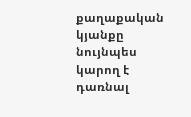քաղաքական կյանքը նույնպես կարող է դառնալ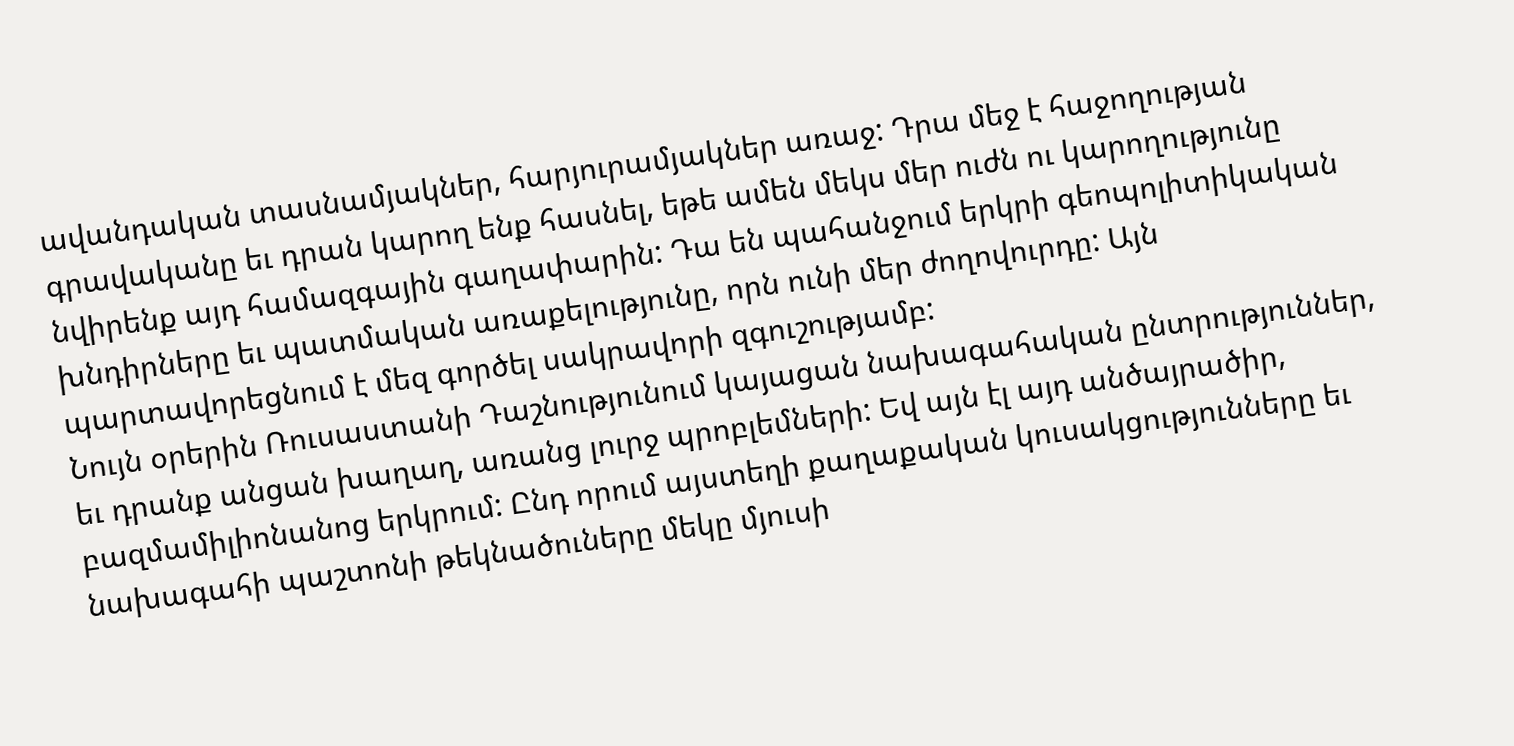ավանդական տասնամյակներ, հարյուրամյակներ առաջ: Դրա մեջ է հաջողության գրավականը եւ դրան կարող ենք հասնել, եթե ամեն մեկս մեր ուժն ու կարողությունը նվիրենք այդ համազգային գաղափարին: Դա են պահանջում երկրի գեոպոլիտիկական խնդիրները եւ պատմական առաքելությունը, որն ունի մեր ժողովուրդը: Այն պարտավորեցնում է մեզ գործել սակրավորի զգուշությամբ:
Նույն օրերին Ռուսաստանի Դաշնությունում կայացան նախագահական ընտրություններ, եւ դրանք անցան խաղաղ, առանց լուրջ պրոբլեմների: Եվ այն էլ այդ անծայրածիր, բազմամիլիոնանոց երկրում: Ընդ որում այստեղի քաղաքական կուսակցությունները եւ նախագահի պաշտոնի թեկնածուները մեկը մյուսի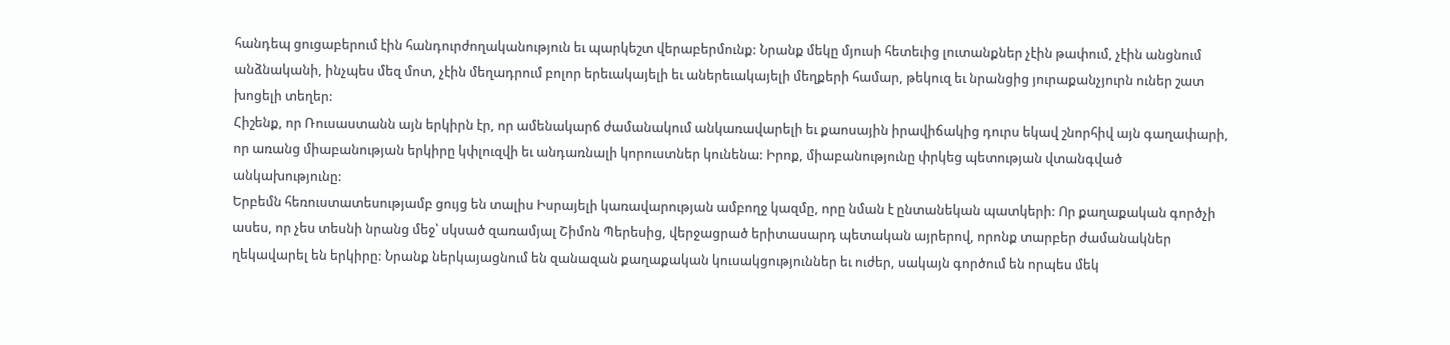հանդեպ ցուցաբերում էին հանդուրժողականություն եւ պարկեշտ վերաբերմունք: Նրանք մեկը մյուսի հետեւից լուտանքներ չէին թափում, չէին անցնում անձնականի, ինչպես մեզ մոտ, չէին մեղադրում բոլոր երեւակայելի եւ աներեւակայելի մեղքերի համար, թեկուզ եւ նրանցից յուրաքանչյուրն ուներ շատ խոցելի տեղեր:
Հիշենք, որ Ռուսաստանն այն երկիրն էր, որ ամենակարճ ժամանակում անկառավարելի եւ քաոսային իրավիճակից դուրս եկավ շնորհիվ այն գաղափարի, որ առանց միաբանության երկիրը կփլուզվի եւ անդառնալի կորուստներ կունենա: Իրոք, միաբանությունը փրկեց պետության վտանգված անկախությունը:
Երբեմն հեռուստատեսությամբ ցույց են տալիս Իսրայելի կառավարության ամբողջ կազմը, որը նման է ընտանեկան պատկերի: Որ քաղաքական գործչի ասես, որ չես տեսնի նրանց մեջ՝ սկսած զառամյալ Շիմոն Պերեսից, վերջացրած երիտասարդ պետական այրերով, որոնք տարբեր ժամանակներ ղեկավարել են երկիրը: Նրանք ներկայացնում են զանազան քաղաքական կուսակցություններ եւ ուժեր, սակայն գործում են որպես մեկ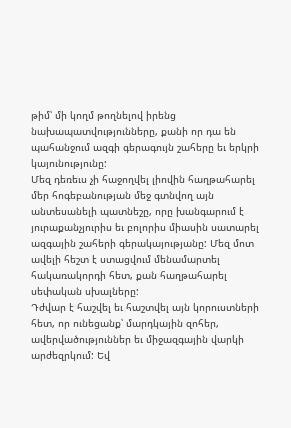թիմ՝ մի կողմ թողնելով իրենց նախապատվությունները, քանի որ դա են պահանջում ազգի գերագույն շահերը եւ երկրի կայունությունը:
Մեզ դեռեւս չի հաջողվել լիովին հաղթահարել մեր հոգեբանության մեջ գտնվող այն անտեսանելի պատնեշը, որը խանգարում է յուրաքանչյուրիս եւ բոլորիս միասին սատարել ազգային շահերի գերակայությանը: Մեզ մոտ ավելի հեշտ է ստացվում մենամարտել հակառակորդի հետ, քան հաղթահարել սեփական սխալները:
Դժվար է հաշվել եւ հաշտվել այն կորուստների հետ, որ ունեցանք՝ մարդկային զոհեր, ավերվածություններ եւ միջազգային վարկի արժեզրկում: Եվ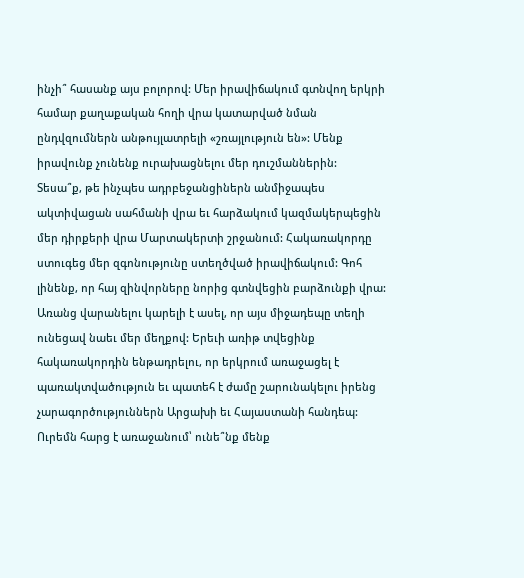ինչի՞ հասանք այս բոլորով: Մեր իրավիճակում գտնվող երկրի համար քաղաքական հողի վրա կատարված նման ընդվզումներն անթույլատրելի «շռայլություն են»: Մենք իրավունք չունենք ուրախացնելու մեր դուշմաններին:
Տեսա՞ք, թե ինչպես ադրբեջանցիներն անմիջապես ակտիվացան սահմանի վրա եւ հարձակում կազմակերպեցին մեր դիրքերի վրա Մարտակերտի շրջանում: Հակառակորդը ստուգեց մեր զգոնությունը ստեղծված իրավիճակում: Գոհ լինենք, որ հայ զինվորները նորից գտնվեցին բարձունքի վրա: Առանց վարանելու կարելի է ասել, որ այս միջադեպը տեղի ունեցավ նաեւ մեր մեղքով: Երեւի առիթ տվեցինք հակառակորդին ենթադրելու, որ երկրում առաջացել է պառակտվածություն եւ պատեհ է ժամը շարունակելու իրենց չարագործություններն Արցախի եւ Հայաստանի հանդեպ:
Ուրեմն հարց է առաջանում՝ ունե՞նք մենք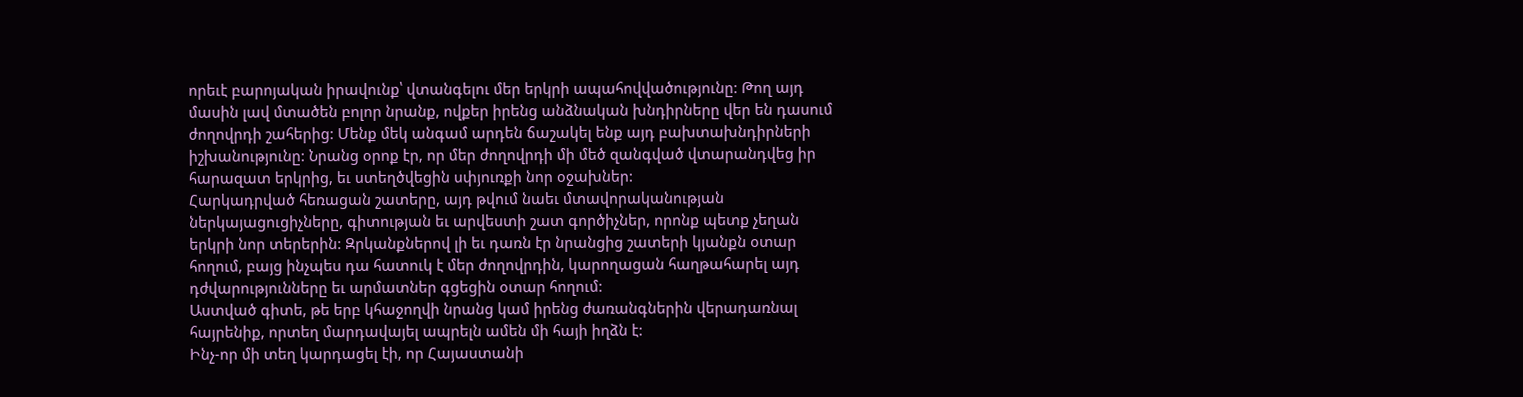որեւէ բարոյական իրավունք՝ վտանգելու մեր երկրի ապահովվածությունը: Թող այդ մասին լավ մտածեն բոլոր նրանք, ովքեր իրենց անձնական խնդիրները վեր են դասում ժողովրդի շահերից: Մենք մեկ անգամ արդեն ճաշակել ենք այդ բախտախնդիրների իշխանությունը: Նրանց օրոք էր, որ մեր ժողովրդի մի մեծ զանգված վտարանդվեց իր հարազատ երկրից, եւ ստեղծվեցին սփյուռքի նոր օջախներ:
Հարկադրված հեռացան շատերը, այդ թվում նաեւ մտավորականության ներկայացուցիչները, գիտության եւ արվեստի շատ գործիչներ, որոնք պետք չեղան երկրի նոր տերերին: Զրկանքներով լի եւ դառն էր նրանցից շատերի կյանքն օտար հողում, բայց ինչպես դա հատուկ է մեր ժողովրդին, կարողացան հաղթահարել այդ դժվարությունները եւ արմատներ գցեցին օտար հողում:
Աստված գիտե, թե երբ կհաջողվի նրանց կամ իրենց ժառանգներին վերադառնալ հայրենիք, որտեղ մարդավայել ապրելն ամեն մի հայի իղձն է:
Ինչ-որ մի տեղ կարդացել էի, որ Հայաստանի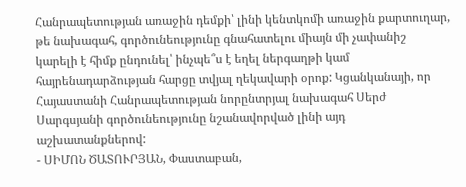Հանրապետության առաջին դեմքի՝ լինի կենտկոմի առաջին քարտուղար, թե նախագահ, գործունեությունը գնահատելու միայն մի չափանիշ կարելի է հիմք ընդունել՝ ինչպե՞ս է եղել ներգաղթի կամ հայրենադարձության հարցը տվյալ ղեկավարի օրոք: Կցանկանայի, որ Հայաստանի Հանրապետության նորընտրյալ նախագահ Սերժ Սարգսյանի գործունեությունը նշանավորված լինի այդ աշխատանքներով:
- ՍԻՄՈՆ ԾԱՏՈՒՐՅԱՆ, Փաստաբան,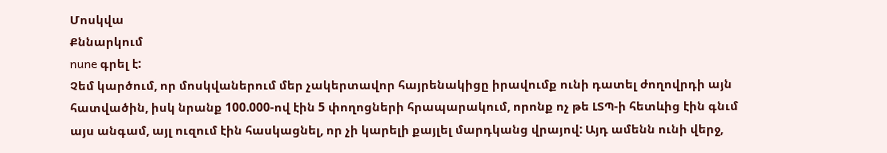Մոսկվա
Քննարկում
nune գրել է:
Չեմ կարծում, որ մոսկվաներում մեր չակերտավոր հայրենակիցը իրավումք ունի դատել ժողովրդի այն հատվածին, իսկ նրանք 100.000-ով էին 5 փողոցների հրապարակում, որոնք ոչ թե ԼՏՊ-ի հետևից էին գնւմ այս անգամ, այլ ուզում էին հասկացնել, որ չի կարելի քայլել մարդկանց վրայով: Այդ ամենն ունի վերջ,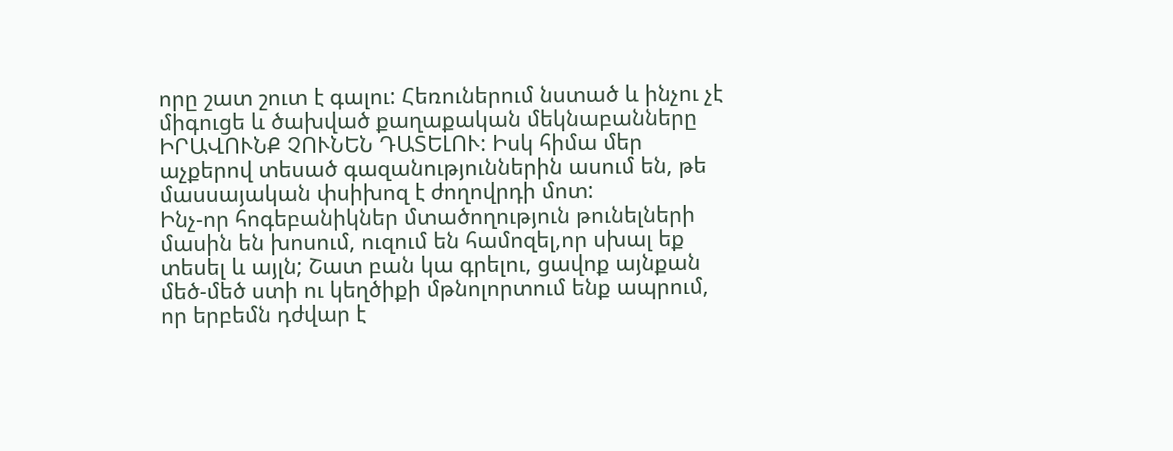որը շատ շուտ է գալու: Հեռուներում նստած և ինչու չէ միգուցե և ծախված քաղաքական մեկնաբանները ԻՐԱՎՈՒՆՔ ՉՈՒՆԵՆ ԴԱՏԵԼՈՒ: Իսկ հիմա մեր աչքերով տեսած գազանություններին ասում են, թե մասսայական փսիխոզ է ժողովրդի մոտ:
Ինչ-որ հոգեբանիկներ մտածողություն թունելների մասին են խոսում, ուզում են համոզել,որ սխալ եք տեսել և այլն; Շատ բան կա գրելու, ցավոք այնքան մեծ-մեծ ստի ու կեղծիքի մթնոլորտում ենք ապրում, որ երբեմն դժվար է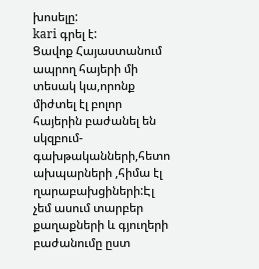խոսելը:
kari գրել է:
Ցավոք Հայաստանում ապրող հայերի մի տեսակ կա,որոնք միժտել էլ բոլոր հայերին բաժանել են սկզբում-գախթականների,հետո ախպարների ,հիմա էլ ղարաբախցիների:Էլ չեմ ասում տարբեր քաղաքների և գյուղերի բաժանումը ըստ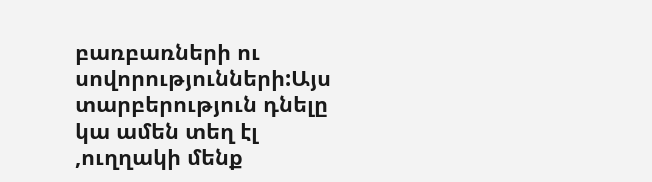բառբառների ու սովորությունների:Այս տարբերություն դնելը կա ամեն տեղ էլ ,ուղղակի մենք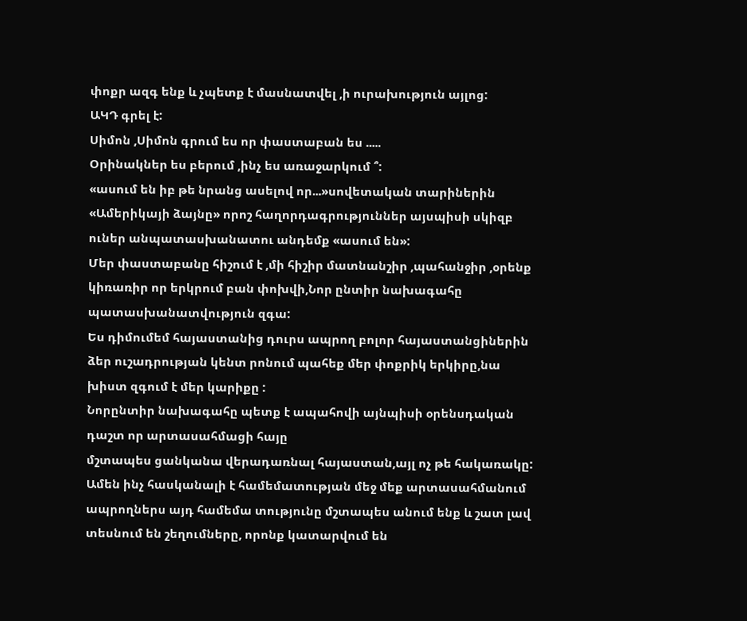փոքր ազգ ենք և չպետք է մասնատվել ,ի ուրախություն այլոց:
ԱԿԴ գրել է:
Սիմոն ,Սիմոն գրում ես որ փաստաբան ես .....
Օրինակներ ես բերում ,ինչ ես առաջարկում ՞:
«ասում են իբ թե նրանց ասելով որ...»սովետական տարիներին «Ամերիկայի ձայնը» որոշ հաղորդագրություններ այսպիսի սկիզբ ուներ անպատասխանատու անդեմք «ասում են»:
Մեր փաստաբանը հիշում է ,մի հիշիր մատնանշիր ,պահանջիր ,օրենք կիռառիր որ երկրում բան փոխվի,Նոր ընտիր նախագահը պատասխանատվություն զգա:
Ես դիմումեմ հայաստանից դուրս ապրող բոլոր հայաստանցիներին ձեր ուշադրության կենտ րոնում պահեք մեր փոքրիկ երկիրը,նա խիստ զգում է մեր կարիքը :
Նորընտիր նախագահը պետք է ապահովի այնպիսի օրենսդական դաշտ որ արտասահմացի հայը
մշտապես ցանկանա վերադառնալ հայաստան,այլ ոչ թե հակառակը:
Ամեն ինչ հասկանալի է համեմատության մեջ մեք արտասահմանում ապրողներս այդ համեմա տությունը մշտապես անում ենք և շատ լավ տեսնում են շեղումները, որոնք կատարվում են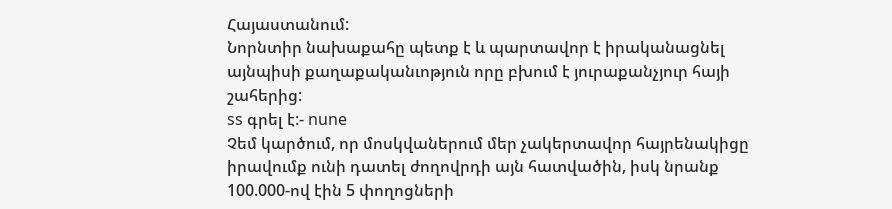Հայաստանում:
Նորնտիր նախաքահը պետք է և պարտավոր է իրականացնել այնպիսի քաղաքականւոթյուն որը բխում է յուրաքանչյուր հայի շահերից:
ss գրել է:- nune
Չեմ կարծում, որ մոսկվաներում մեր չակերտավոր հայրենակիցը իրավումք ունի դատել ժողովրդի այն հատվածին, իսկ նրանք 100.000-ով էին 5 փողոցների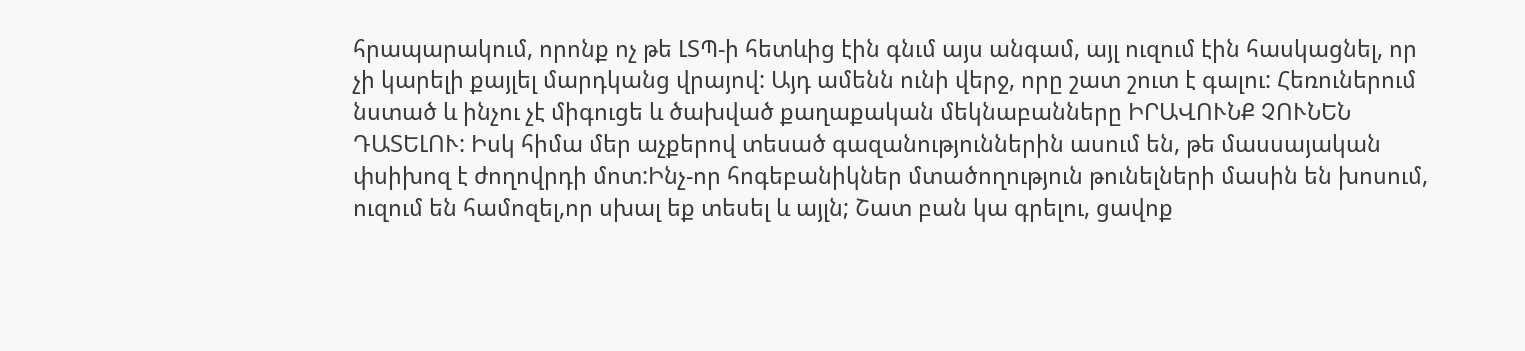հրապարակում, որոնք ոչ թե ԼՏՊ-ի հետևից էին գնւմ այս անգամ, այլ ուզում էին հասկացնել, որ չի կարելի քայլել մարդկանց վրայով: Այդ ամենն ունի վերջ, որը շատ շուտ է գալու: Հեռուներում նստած և ինչու չէ միգուցե և ծախված քաղաքական մեկնաբանները ԻՐԱՎՈՒՆՔ ՉՈՒՆԵՆ ԴԱՏԵԼՈՒ: Իսկ հիմա մեր աչքերով տեսած գազանություններին ասում են, թե մասսայական փսիխոզ է ժողովրդի մոտ:Ինչ-որ հոգեբանիկներ մտածողություն թունելների մասին են խոսում, ուզում են համոզել,որ սխալ եք տեսել և այլն; Շատ բան կա գրելու, ցավոք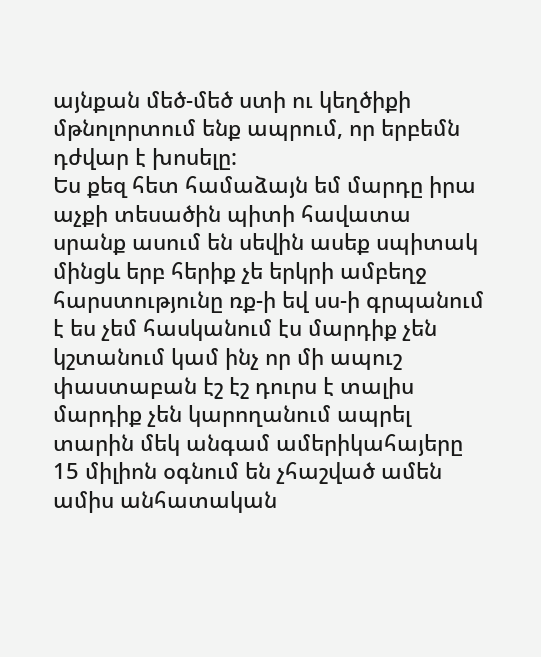այնքան մեծ-մեծ ստի ու կեղծիքի մթնոլորտում ենք ապրում, որ երբեմն դժվար է խոսելը:
Ես քեզ հետ համաձայն եմ մարդը իրա աչքի տեսածին պիտի հավատա սրանք ասում են սեվին ասեք սպիտակ մինցև երբ հերիք չե երկրի ամբեղջ հարստությունը ռք-ի եվ սս-ի գրպանում է ես չեմ հասկանում էս մարդիք չեն կշտանում կամ ինչ որ մի ապուշ փաստաբան էշ էշ դուրս է տալիս մարդիք չեն կարողանում ապրել տարին մեկ անգամ ամերիկահայերը 15 միլիոն օգնում են չհաշված ամեն ամիս անհատական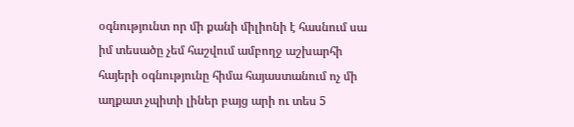օգնությունտ որ մի քանի միլիոնի է հասնում սա իմ տեսածը չեմ հաշվում ամբողջ աշխարհի հայերի օգնությունը հիմա հայաստանում ոչ մի աղքատ չպիտի լիներ բայց արի ու տես 5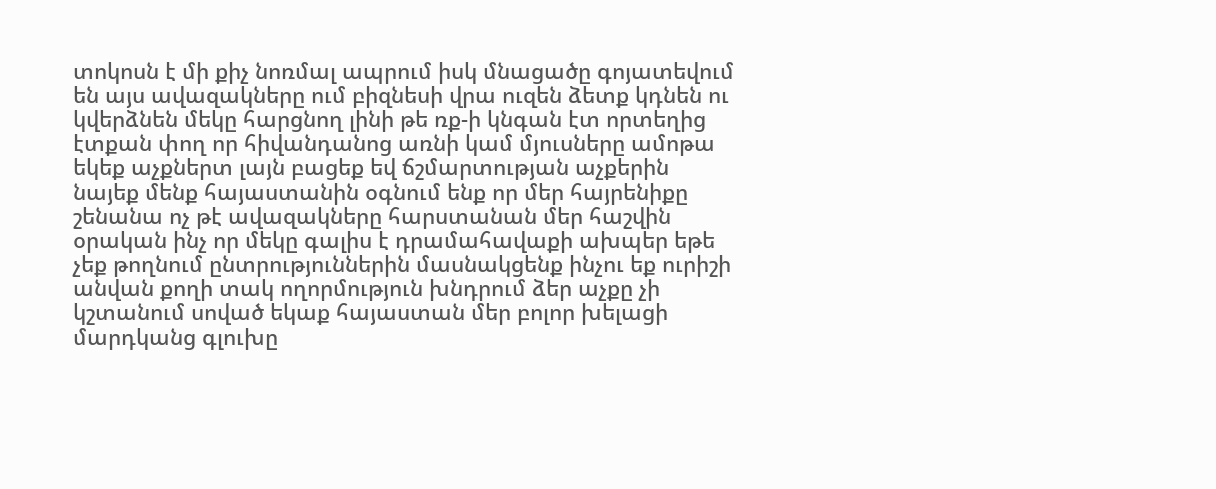տոկոսն է մի քիչ նոռմալ ապրում իսկ մնացածը գոյատեվում են այս ավազակները ում բիզնեսի վրա ուզեն ձետք կդնեն ու կվերձնեն մեկը հարցնող լինի թե ռք-ի կնգան էտ որտեղից էտքան փող որ հիվանդանոց առնի կամ մյուսները ամոթա եկեք աչքներտ լայն բացեք եվ ճշմարտության աչքերին նայեք մենք հայաստանին օգնում ենք որ մեր հայրենիքը շենանա ոչ թէ ավազակները հարստանան մեր հաշվին օրական ինչ որ մեկը գալիս է դրամահավաքի ախպեր եթե չեք թողնում ընտրություններին մասնակցենք ինչու եք ուրիշի անվան քողի տակ ողորմություն խնդրում ձեր աչքը չի կշտանում սոված եկաք հայաստան մեր բոլոր խելացի մարդկանց գլուխը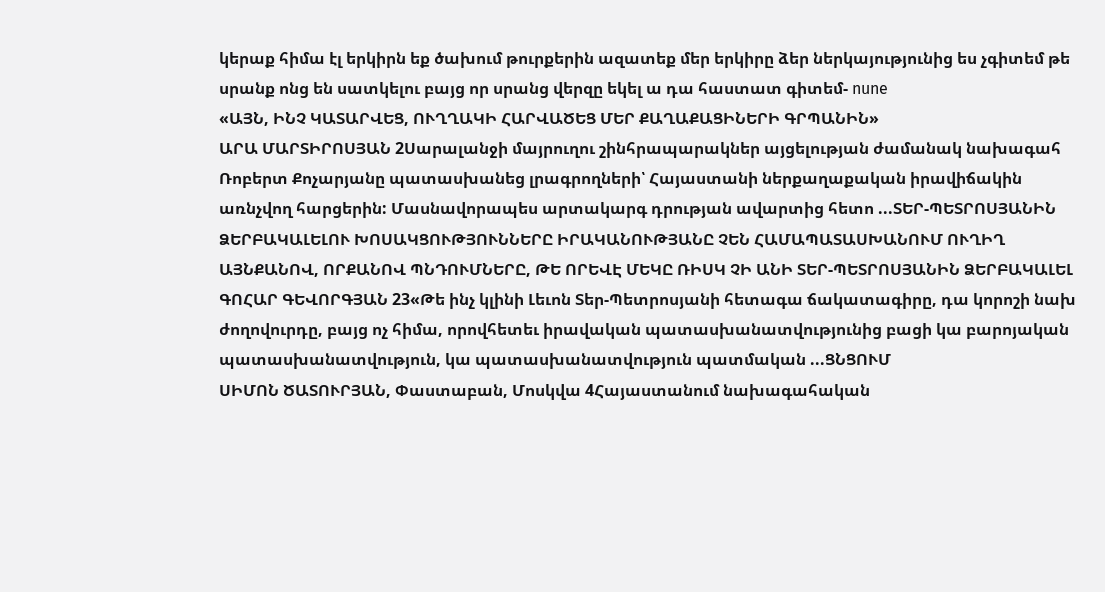կերաք հիմա էլ երկիրն եք ծախում թուրքերին ազատեք մեր երկիրը ձեր ներկայությունից ես չգիտեմ թե սրանք ոնց են սատկելու բայց որ սրանց վերզը եկել ա դա հաստատ գիտեմ- nune
«ԱՅՆ, ԻՆՉ ԿԱՏԱՐՎԵՑ, ՈՒՂՂԱԿԻ ՀԱՐՎԱԾԵՑ ՄԵՐ ՔԱՂԱՔԱՑԻՆԵՐԻ ԳՐՊԱՆԻՆ»
ԱՐԱ ՄԱՐՏԻՐՈՍՅԱՆ 2Սարալանջի մայրուղու շինհրապարակներ այցելության ժամանակ նախագահ Ռոբերտ Քոչարյանը պատասխանեց լրագրողների՝ Հայաստանի ներքաղաքական իրավիճակին առնչվող հարցերին: Մասնավորապես արտակարգ դրության ավարտից հետո ...ՏԵՐ-ՊԵՏՐՈՍՅԱՆԻՆ ՁԵՐԲԱԿԱԼԵԼՈՒ ԽՈՍԱԿՑՈՒԹՅՈՒՆՆԵՐԸ ԻՐԱԿԱՆՈՒԹՅԱՆԸ ՉԵՆ ՀԱՄԱՊԱՏԱՍԽԱՆՈՒՄ ՈՒՂԻՂ ԱՅՆՔԱՆՈՎ, ՈՐՔԱՆՈՎ ՊՆԴՈՒՄՆԵՐԸ, ԹԵ ՈՐԵՎԷ ՄԵԿԸ ՌԻՍԿ ՉԻ ԱՆԻ ՏԵՐ-ՊԵՏՐՈՍՅԱՆԻՆ ՁԵՐԲԱԿԱԼԵԼ
ԳՈՀԱՐ ԳԵՎՈՐԳՅԱՆ 23«Թե ինչ կլինի Լեւոն Տեր-Պետրոսյանի հետագա ճակատագիրը, դա կորոշի նախ ժողովուրդը, բայց ոչ հիմա, որովհետեւ իրավական պատասխանատվությունից բացի կա բարոյական պատասխանատվություն, կա պատասխանատվություն պատմական ...ՑՆՑՈՒՄ
ՍԻՄՈՆ ԾԱՏՈՒՐՅԱՆ, Փաստաբան, Մոսկվա 4Հայաստանում նախագահական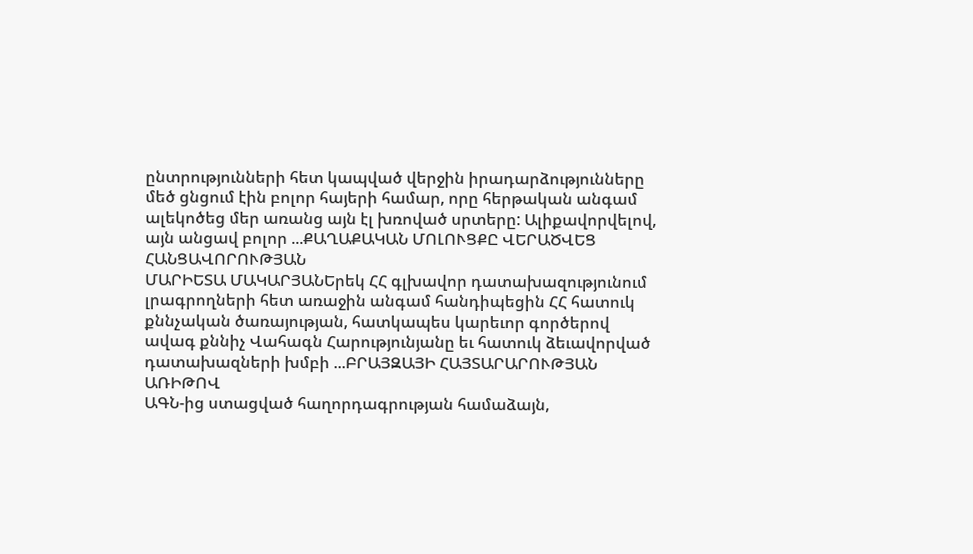ընտրությունների հետ կապված վերջին իրադարձությունները մեծ ցնցում էին բոլոր հայերի համար, որը հերթական անգամ ալեկոծեց մեր առանց այն էլ խռոված սրտերը: Ալիքավորվելով, այն անցավ բոլոր ...ՔԱՂԱՔԱԿԱՆ ՄՈԼՈՒՑՔԸ ՎԵՐԱԾՎԵՑ ՀԱՆՑԱՎՈՐՈՒԹՅԱՆ
ՄԱՐԻԵՏԱ ՄԱԿԱՐՅԱՆԵրեկ ՀՀ գլխավոր դատախազությունում լրագրողների հետ առաջին անգամ հանդիպեցին ՀՀ հատուկ քննչական ծառայության, հատկապես կարեւոր գործերով ավագ քննիչ Վահագն Հարությունյանը եւ հատուկ ձեւավորված դատախազների խմբի ...ԲՐԱՅԶԱՅԻ ՀԱՅՏԱՐԱՐՈՒԹՅԱՆ ԱՌԻԹՈՎ
ԱԳՆ-ից ստացված հաղորդագրության համաձայն,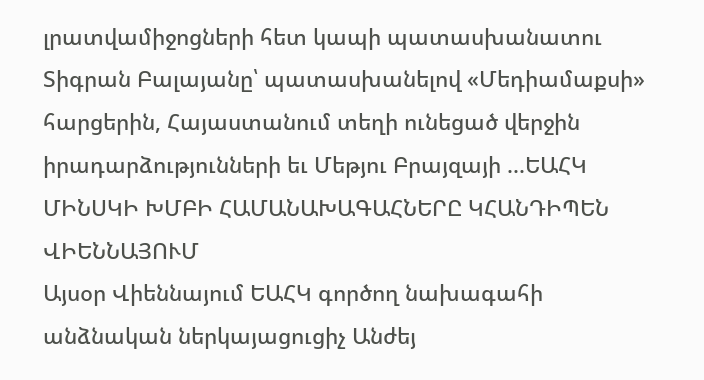լրատվամիջոցների հետ կապի պատասխանատու Տիգրան Բալայանը՝ պատասխանելով «Մեդիամաքսի» հարցերին, Հայաստանում տեղի ունեցած վերջին իրադարձությունների եւ Մեթյու Բրայզայի ...ԵԱՀԿ ՄԻՆՍԿԻ ԽՄԲԻ ՀԱՄԱՆԱԽԱԳԱՀՆԵՐԸ ԿՀԱՆԴԻՊԵՆ ՎԻԵՆՆԱՅՈՒՄ
Այսօր Վիեննայում ԵԱՀԿ գործող նախագահի անձնական ներկայացուցիչ Անժեյ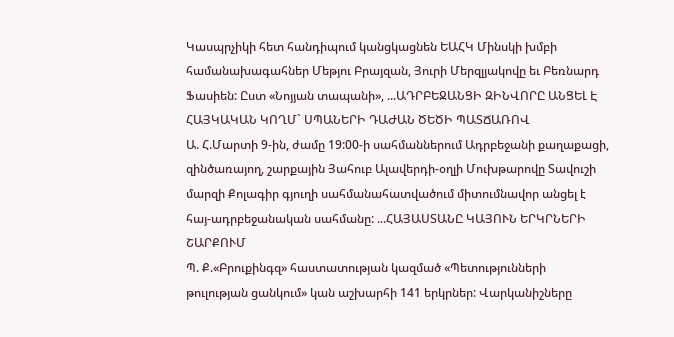Կասպրչիկի հետ հանդիպում կանցկացնեն ԵԱՀԿ Մինսկի խմբի համանախագահներ Մեթյու Բրայզան, Յուրի Մերզլյակովը եւ Բեռնարդ Ֆասիեն: Ըստ «Նոյյան տապանի», ...ԱԴՐԲԵՋԱՆՑԻ ԶԻՆՎՈՐԸ ԱՆՑԵԼ Է ՀԱՅԿԱԿԱՆ ԿՈՂՄ` ՍՊԱՆԵՐԻ ԴԱԺԱՆ ԾԵԾԻ ՊԱՏՃԱՌՈՎ
Ա. Հ.Մարտի 9-ին, ժամը 19:00-ի սահմաններում Ադրբեջանի քաղաքացի, զինծառայող, շարքային Յահուբ Ալավերդի-օղլի Մուխթարովը Տավուշի մարզի Քոլագիր գյուղի սահմանահատվածում միտումնավոր անցել է հայ-ադրբեջանական սահմանը: ...ՀԱՅԱՍՏԱՆԸ ԿԱՅՈՒՆ ԵՐԿՐՆԵՐԻ ՇԱՐՔՈՒՄ
Պ. Ք.«Բրուքինգզ» հաստատության կազմած «Պետությունների թուլության ցանկում» կան աշխարհի 141 երկրներ: Վարկանիշները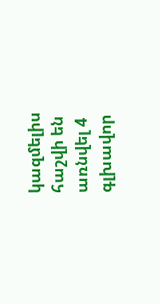կազմելիս հաշվի են առնվել 4 գլխավոր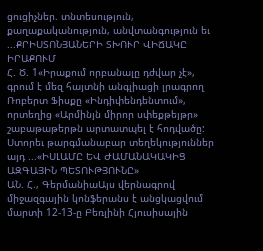ցուցիչներ. տնտեսություն, քաղաքականություն, անվտանգություն եւ ...ՔՐԻՍՏՈՆՅԱՆԵՐԻ ՏԽՈՒՐ ՎԻՃԱԿԸ ԻՐԱՔՈՒՄ
Հ. Ծ. 1«Իրաքում որբանալը դժվար չէ», գրում է մեզ հայտնի անգլիացի լրագրող Ռոբերտ Ֆիսքը «Ինդիփենդենտում», որտեղից «Արմինյն միրոր սփեքթեյթր» շաբաթաթերթն արտատպել է հոդվածը: Ստորեւ թարգմանաբար տեղեկություններ այդ ...«ԻՍԼԱՄԸ ԵՎ ԺԱՄԱՆԱԿԱԿԻՑ ԱԶԳԱՅԻՆ ՊԵՏՈՒԹՅՈՒՆԸ»
ԱՆ. Հ., ԳերմանիաԱյս վերնագրով միջազգային կոնֆերանս է անցկացվում մարտի 12-13-ը Բեռլինի Հյուսիսային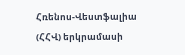Հռենոս-Վեստֆալիա (ՀՀՎ) երկրամասի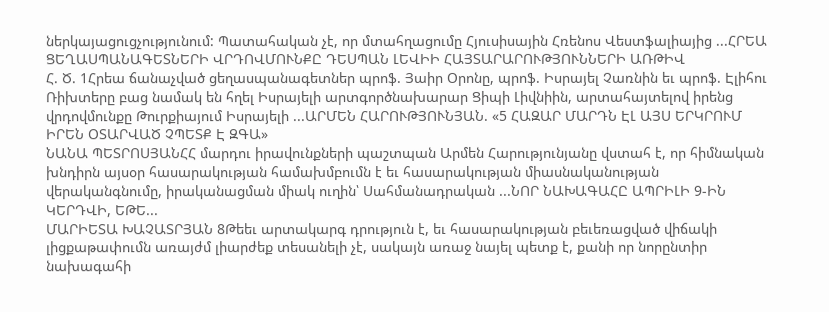ներկայացուցչությունում: Պատահական չէ, որ մտահղացումը Հյուսիսային Հռենոս Վեստֆալիայից ...ՀՐԵԱ ՑԵՂԱՍՊԱՆԱԳԵՏՆԵՐԻ ՎՐԴՈՎՄՈՒՆՔԸ ԴԵՍՊԱՆ ԼԵՎԻԻ ՀԱՅՏԱՐԱՐՈՒԹՅՈՒՆՆԵՐԻ ԱՌԹԻՎ
Հ. Ծ. 1Հրեա ճանաչված ցեղասպանագետներ պրոֆ. Յաիր Օրոնը, պրոֆ. Իսրայել Չառնին եւ պրոֆ. Էլիհու Ռիխտերը բաց նամակ են հղել Իսրայելի արտգործնախարար Ցիպի Լիվնիին, արտահայտելով իրենց վրդովմունքը Թուրքիայում Իսրայելի ...ԱՐՄԵՆ ՀԱՐՈՒԹՅՈՒՆՅԱՆ. «5 ՀԱԶԱՐ ՄԱՐԴՆ ԷԼ ԱՅՍ ԵՐԿՐՈՒՄ ԻՐԵՆ ՕՏԱՐՎԱԾ ՉՊԵՏՔ Է ԶԳԱ»
ՆԱՆԱ ՊԵՏՐՈՍՅԱՆՀՀ մարդու իրավունքների պաշտպան Արմեն Հարությունյանը վստահ է, որ հիմնական խնդիրն այսօր հասարակության համախմբումն է եւ հասարակության միասնականության վերականգնումը, իրականացման միակ ուղին՝ Սահմանադրական ...ՆՈՐ ՆԱԽԱԳԱՀԸ ԱՊՐԻԼԻ 9-ԻՆ ԿԵՐԴՎԻ, ԵԹԵ...
ՄԱՐԻԵՏԱ ԽԱՉԱՏՐՅԱՆ 8Թեեւ արտակարգ դրություն է, եւ հասարակության բեւեռացված վիճակի լիցքաթափումն առայժմ լիարժեք տեսանելի չէ, սակայն առաջ նայել պետք է, քանի որ նորընտիր նախագահի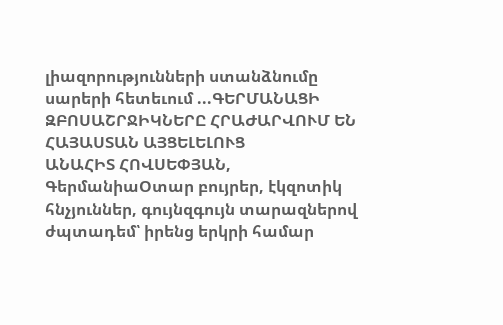լիազորությունների ստանձնումը սարերի հետեւում ...ԳԵՐՄԱՆԱՑԻ ԶԲՈՍԱՇՐՋԻԿՆԵՐԸ ՀՐԱԺԱՐՎՈՒՄ ԵՆ ՀԱՅԱՍՏԱՆ ԱՅՑԵԼԵԼՈՒՑ
ԱՆԱՀԻՏ ՀՈՎՍԵՓՅԱՆ, ԳերմանիաՕտար բույրեր, էկզոտիկ հնչյուններ, գույնզգույն տարազներով ժպտադեմ՝ իրենց երկրի համար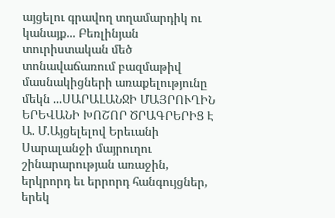այցելու գրավող տղամարդիկ ու կանայք... Բեռլինյան տուրիստական մեծ տոնավաճառում բազմաթիվ մասնակիցների առաքելությունը մեկն ...ՍԱՐԱԼԱՆՋԻ ՄԱՅՐՈՒՂԻՆ ԵՐԵՎԱՆԻ ԽՈՇՈՐ ԾՐԱԳՐԵՐԻՑ Է
Ա. Մ.Այցելելով Երեւանի Սարալանջի մայրուղու շինարարության առաջին, երկրորդ եւ երրորդ հանգույցներ, երեկ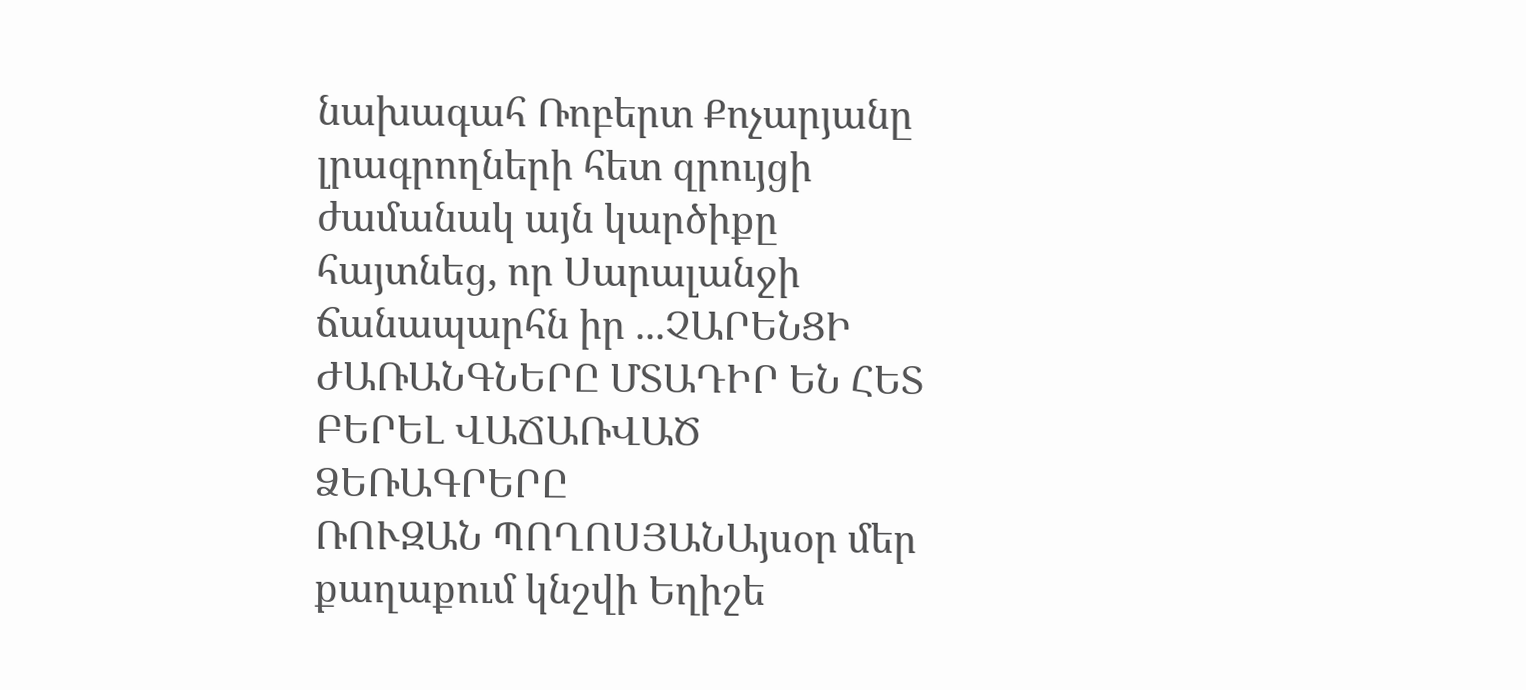նախագահ Ռոբերտ Քոչարյանը լրագրողների հետ զրույցի ժամանակ այն կարծիքը հայտնեց, որ Սարալանջի ճանապարհն իր ...ՉԱՐԵՆՑԻ ԺԱՌԱՆԳՆԵՐԸ ՄՏԱԴԻՐ ԵՆ ՀԵՏ ԲԵՐԵԼ ՎԱՃԱՌՎԱԾ ՁԵՌԱԳՐԵՐԸ
ՌՈՒԶԱՆ ՊՈՂՈՍՅԱՆԱյսօր մեր քաղաքում կնշվի Եղիշե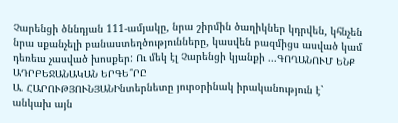Չարենցի ծննդյան 111-ամյակը, նրա շիրմին ծաղիկներ կդրվեն, կհնչեն նրա սքանչելի բանաստեղծությունները, կասվեն բազմիցս ասված կամ դեռեւս չասված խոսքեր: Ու մեկ էլ Չարենցի կյանքի ...ԳՈՂԱՆՈՒՄ ԵՆՔ ԱԴՐԲԵՋԱՆԱԿԱՆ ԵՐԳԵ՞ՐԸ
Ա. ՀԱՐՈՒԹՅՈՒՆՅԱՆԻնտերնետը յուրօրինակ իրականություն է` անկախ այն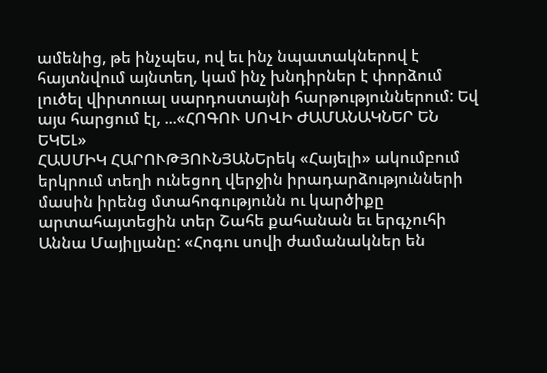ամենից, թե ինչպես, ով եւ ինչ նպատակներով է հայտնվում այնտեղ, կամ ինչ խնդիրներ է փորձում լուծել վիրտուալ սարդոստայնի հարթություններում: Եվ այս հարցում էլ, ...«ՀՈԳՈՒ ՍՈՎԻ ԺԱՄԱՆԱԿՆԵՐ ԵՆ ԵԿԵԼ»
ՀԱՍՄԻԿ ՀԱՐՈՒԹՅՈՒՆՅԱՆԵրեկ «Հայելի» ակումբում երկրում տեղի ունեցող վերջին իրադարձությունների մասին իրենց մտահոգությունն ու կարծիքը արտահայտեցին տեր Շահե քահանան եւ երգչուհի Աննա Մայիլյանը: «Հոգու սովի ժամանակներ են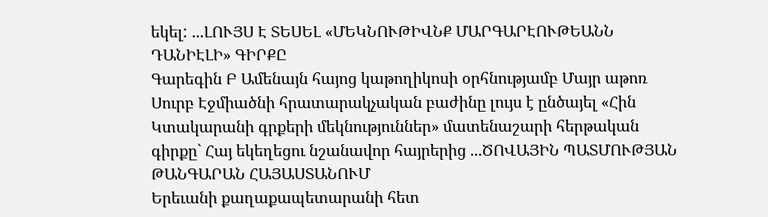եկել: ...ԼՈՒՅՍ Է ՏԵՍԵԼ «ՄԵԿՆՈՒԹԻՎՆՔ ՄԱՐԳԱՐԷՈՒԹԵԱՆՆ ԴԱՆԻԷԼԻ» ԳԻՐՔԸ
Գարեգին Բ Ամենայն հայոց կաթողիկոսի օրհնությամբ Մայր աթոռ Սուրբ Էջմիածնի հրատարակչական բաժինը լույս է ընծայել «Հին Կտակարանի գրքերի մեկնություններ» մատենաշարի հերթական գիրքը` Հայ եկեղեցու նշանավոր հայրերից ...ԾՈՎԱՅԻՆ ՊԱՏՄՈՒԹՅԱՆ ԹԱՆԳԱՐԱՆ ՀԱՅԱՍՏԱՆՈՒՄ
Երեւանի քաղաքապետարանի հետ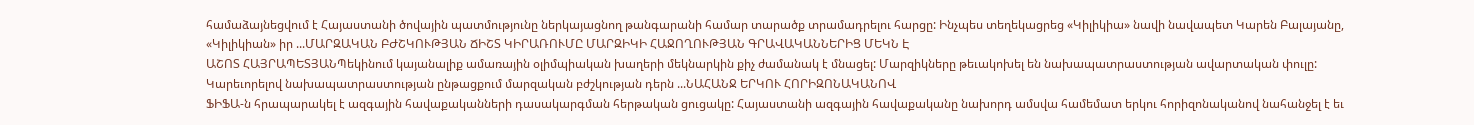համաձայնեցվում է Հայաստանի ծովային պատմությունը ներկայացնող թանգարանի համար տարածք տրամադրելու հարցը: Ինչպես տեղեկացրեց «Կիլիկիա» նավի նավապետ Կարեն Բալայանը, «Կիլիկիան» իր ...ՄԱՐԶԱԿԱՆ ԲԺՇԿՈՒԹՅԱՆ ՃԻՇՏ ԿԻՐԱՌՈՒՄԸ ՄԱՐԶԻԿԻ ՀԱՋՈՂՈՒԹՅԱՆ ԳՐԱՎԱԿԱՆՆԵՐԻՑ ՄԵԿՆ Է
ԱՇՈՏ ՀԱՅՐԱՊԵՏՅԱՆՊեկինում կայանալիք ամառային օլիմպիական խաղերի մեկնարկին քիչ ժամանակ է մնացել: Մարզիկները թեւակոխել են նախապատրաստության ավարտական փուլը: Կարեւորելով նախապատրաստության ընթացքում մարզական բժշկության դերն ...ՆԱՀԱՆՋ ԵՐԿՈՒ ՀՈՐԻԶՈՆԱԿԱՆՈՎ
ՖԻՖԱ-ն հրապարակել է ազգային հավաքականների դասակարգման հերթական ցուցակը: Հայաստանի ազգային հավաքականը նախորդ ամսվա համեմատ երկու հորիզոնականով նահանջել է եւ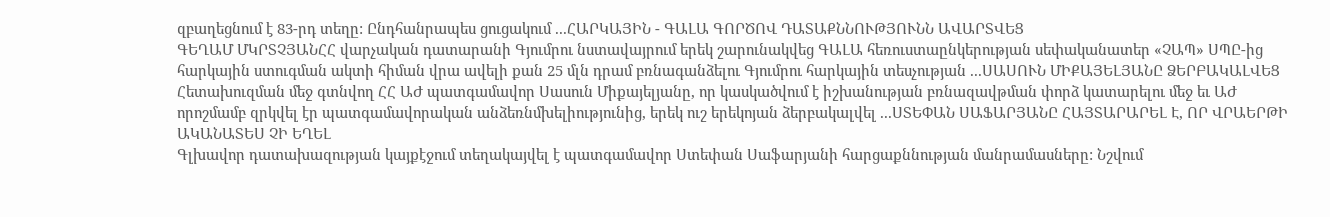զբաղեցնում է 83-րդ տեղը: Ընդհանրապես ցուցակում ...ՀԱՐԿԱՅԻՆ - ԳԱԼԱ ԳՈՐԾՈՎ ԴԱՏԱՔՆՆՈՒԹՅՈՒՆՆ ԱՎԱՐՏՎԵՑ
ԳԵՂԱՄ ՄԿՐՏՉՅԱՆՀՀ վարչական դատարանի Գյումրու նստավայրում երեկ շարունակվեց ԳԱԼԱ հեռուստաընկերության սեփականատեր «ՉԱՊ» ՍՊԸ-ից հարկային ստուգման ակտի հիման վրա ավելի քան 25 մլն դրամ բռնագանձելու Գյումրու հարկային տեսչության ...ՍԱՍՈՒՆ ՄԻՔԱՅԵԼՅԱՆԸ ՁԵՐԲԱԿԱԼՎԵՑ
Հետախուզման մեջ գտնվող ՀՀ ԱԺ պատգամավոր Սասուն Միքայելյանը, որ կասկածվում է իշխանության բռնազավթման փորձ կատարելու մեջ եւ ԱԺ որոշմամբ զրկվել էր պատգամավորական անձեռնմխելիությունից, երեկ ուշ երեկոյան ձերբակալվել ...ՍՏԵՓԱՆ ՍԱՖԱՐՅԱՆԸ ՀԱՅՏԱՐԱՐԵԼ Է, ՈՐ ՎՐԱԵՐԹԻ ԱԿԱՆԱՏԵՍ ՉԻ ԵՂԵԼ
Գլխավոր դատախազության կայքէջում տեղակայվել է պատգամավոր Ստեփան Սաֆարյանի հարցաքննության մանրամասները: Նշվում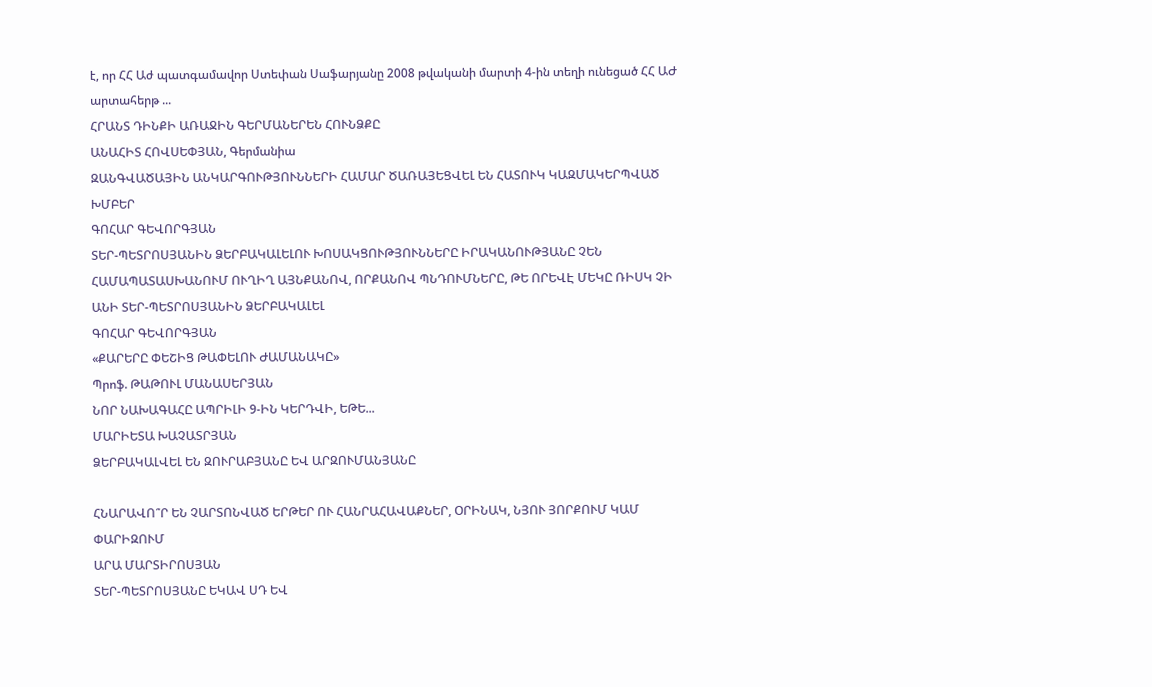է, որ ՀՀ Աժ պատգամավոր Ստեփան Սաֆարյանը 2008 թվականի մարտի 4-ին տեղի ունեցած ՀՀ ԱԺ արտահերթ ...
ՀՐԱՆՏ ԴԻՆՔԻ ԱՌԱՋԻՆ ԳԵՐՄԱՆԵՐԵՆ ՀՈՒՆՁՔԸ
ԱՆԱՀԻՏ ՀՈՎՍԵՓՅԱՆ, Գերմանիա
ԶԱՆԳՎԱԾԱՅԻՆ ԱՆԿԱՐԳՈՒԹՅՈՒՆՆԵՐԻ ՀԱՄԱՐ ԾԱՌԱՅԵՑՎԵԼ ԵՆ ՀԱՏՈՒԿ ԿԱԶՄԱԿԵՐՊՎԱԾ ԽՄԲԵՐ
ԳՈՀԱՐ ԳԵՎՈՐԳՅԱՆ
ՏԵՐ-ՊԵՏՐՈՍՅԱՆԻՆ ՁԵՐԲԱԿԱԼԵԼՈՒ ԽՈՍԱԿՑՈՒԹՅՈՒՆՆԵՐԸ ԻՐԱԿԱՆՈՒԹՅԱՆԸ ՉԵՆ ՀԱՄԱՊԱՏԱՍԽԱՆՈՒՄ ՈՒՂԻՂ ԱՅՆՔԱՆՈՎ, ՈՐՔԱՆՈՎ ՊՆԴՈՒՄՆԵՐԸ, ԹԵ ՈՐԵՎԷ ՄԵԿԸ ՌԻՍԿ ՉԻ ԱՆԻ ՏԵՐ-ՊԵՏՐՈՍՅԱՆԻՆ ՁԵՐԲԱԿԱԼԵԼ
ԳՈՀԱՐ ԳԵՎՈՐԳՅԱՆ
«ՔԱՐԵՐԸ ՓԵՇԻՑ ԹԱՓԵԼՈՒ ԺԱՄԱՆԱԿԸ»
Պրոֆ. ԹԱԹՈՒԼ ՄԱՆԱՍԵՐՅԱՆ
ՆՈՐ ՆԱԽԱԳԱՀԸ ԱՊՐԻԼԻ 9-ԻՆ ԿԵՐԴՎԻ, ԵԹԵ...
ՄԱՐԻԵՏԱ ԽԱՉԱՏՐՅԱՆ
ՁԵՐԲԱԿԱԼՎԵԼ ԵՆ ԶՈՒՐԱԲՅԱՆԸ ԵՎ ԱՐԶՈՒՄԱՆՅԱՆԸ

ՀՆԱՐԱՎՈ՞Ր ԵՆ ՉԱՐՏՈՆՎԱԾ ԵՐԹԵՐ ՈՒ ՀԱՆՐԱՀԱՎԱՔՆԵՐ, ՕՐԻՆԱԿ, ՆՅՈՒ ՅՈՐՔՈՒՄ ԿԱՄ ՓԱՐԻԶՈՒՄ
ԱՐԱ ՄԱՐՏԻՐՈՍՅԱՆ
ՏԵՐ-ՊԵՏՐՈՍՅԱՆԸ ԵԿԱՎ ՍԴ ԵՎ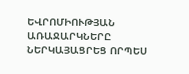ԵՎՐՈՄԻՈՒԹՅԱՆ ԱՌԱՋԱՐԿՆԵՐԸ ՆԵՐԿԱՅԱՑՐԵՑ ՈՐՊԵՍ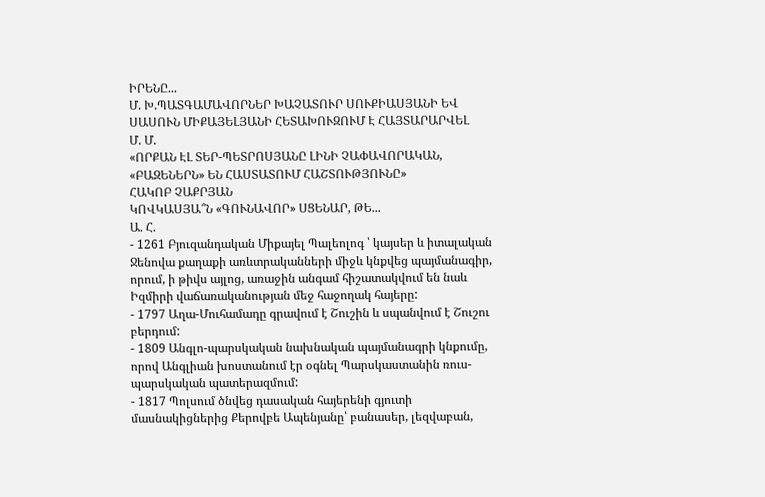ԻՐԵՆԸ...
Մ. Խ.ՊԱՏԳԱՄԱՎՈՐՆԵՐ ԽԱՉԱՏՈՒՐ ՍՈՒՔԻԱՍՅԱՆԻ ԵՎ ՍԱՍՈՒՆ ՄԻՔԱՅԵԼՅԱՆԻ ՀԵՏԱԽՈՒԶՈՒՄ Է ՀԱՅՏԱՐԱՐՎԵԼ
Մ. Մ.
«ՈՐՔԱՆ ԷԼ ՏԵՐ-ՊԵՏՐՈՍՅԱՆԸ ԼԻՆԻ ՉԱՓԱՎՈՐԱԿԱՆ, «ԲԱԶԵՆԵՐՆ» ԵՆ ՀԱՍՏԱՏՈՒՄ ՀԱՇՏՈՒԹՅՈՒՆԸ»
ՀԱԿՈԲ ՉԱՔՐՅԱՆ
ԿՈՎԿԱՍՅԱ՞Ն «ԳՈՒՆԱՎՈՐ» ՍՑԵՆԱՐ, ԹԵ...
Ա. Հ.
- 1261 Բյուզանդական Միքայել Պալեոլոգ ՝ կայսեր և իտալական Ջենովա քաղաքի առևտրականների միջև կնքվեց պայմանագիր, որում, ի թիվս այլոց, առաջին անգամ հիշատակվում են նաև Իզմիրի վաճառականության մեջ հաջողակ հայերը:
- 1797 Աղա-Մուհամադը գրավում է Շուշին և սպանվում է Շուշու բերդում:
- 1809 Անգլո-պարսկական նախնական պայմանագրի կնքումը, որով Անգլիան խոստանում էր օգնել Պարսկաստանին ռուս-պարսկական պատերազմում:
- 1817 Պոլսում ծնվեց դասական հայերենի գյուտի մասնակիցներից Քերովբե Ապենյանը՝ բանասեր, լեզվաբան,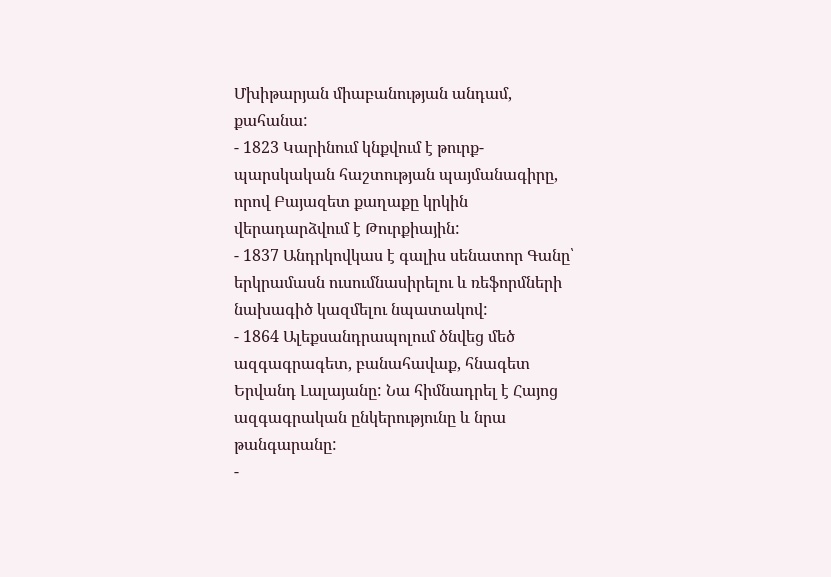Մխիթարյան միաբանության անդամ, քահանա:
- 1823 Կարինում կնքվում է թուրք-պարսկական հաշտության պայմանագիրը, որով Բայազետ քաղաքը կրկին վերադարձվում է Թուրքիային:
- 1837 Անդրկովկաս է գալիս սենատոր Գանը՝ երկրամասն ուսումնասիրելու և ռեֆորմների նախագիծ կազմելու նպատակով:
- 1864 Ալեքսանդրապոլում ծնվեց մեծ ազգագրագետ, բանահավաք, հնագետ Երվանդ Լալայանը: Նա հիմնադրել է Հայոց ազգագրական ընկերությունը և նրա թանգարանը:
-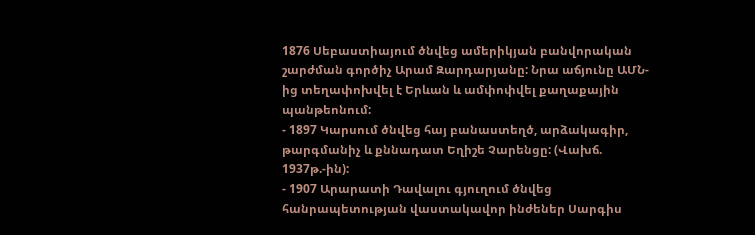1876 Սեբաստիայում ծնվեց ամերիկյան բանվորական շարժման գործիչ Արամ Զարդարյանը: Նրա աճյունը ԱՄՆ-ից տեղափոխվել է Երևան և ամփոփվել քաղաքային պանթեոնում:
- 1897 Կարսում ծնվեց հայ բանաստեղծ, արձակագիր, թարգմանիչ և քննադատ Եղիշե Չարենցը: (Վախճ. 1937թ.-ին):
- 1907 Արարատի Դավալու գյուղում ծնվեց հանրապետության վաստակավոր ինժեներ Սարգիս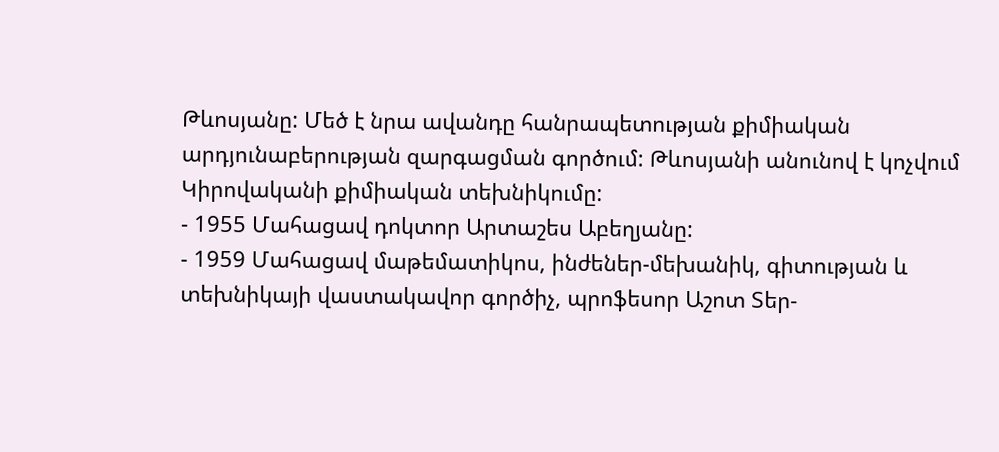Թևոսյանը: Մեծ է նրա ավանդը հանրապետության քիմիական արդյունաբերության զարգացման գործում: Թևոսյանի անունով է կոչվում Կիրովականի քիմիական տեխնիկումը:
- 1955 Մահացավ դոկտոր Արտաշես Աբեղյանը:
- 1959 Մահացավ մաթեմատիկոս, ինժեներ-մեխանիկ, գիտության և տեխնիկայի վաստակավոր գործիչ, պրոֆեսոր Աշոտ Տեր-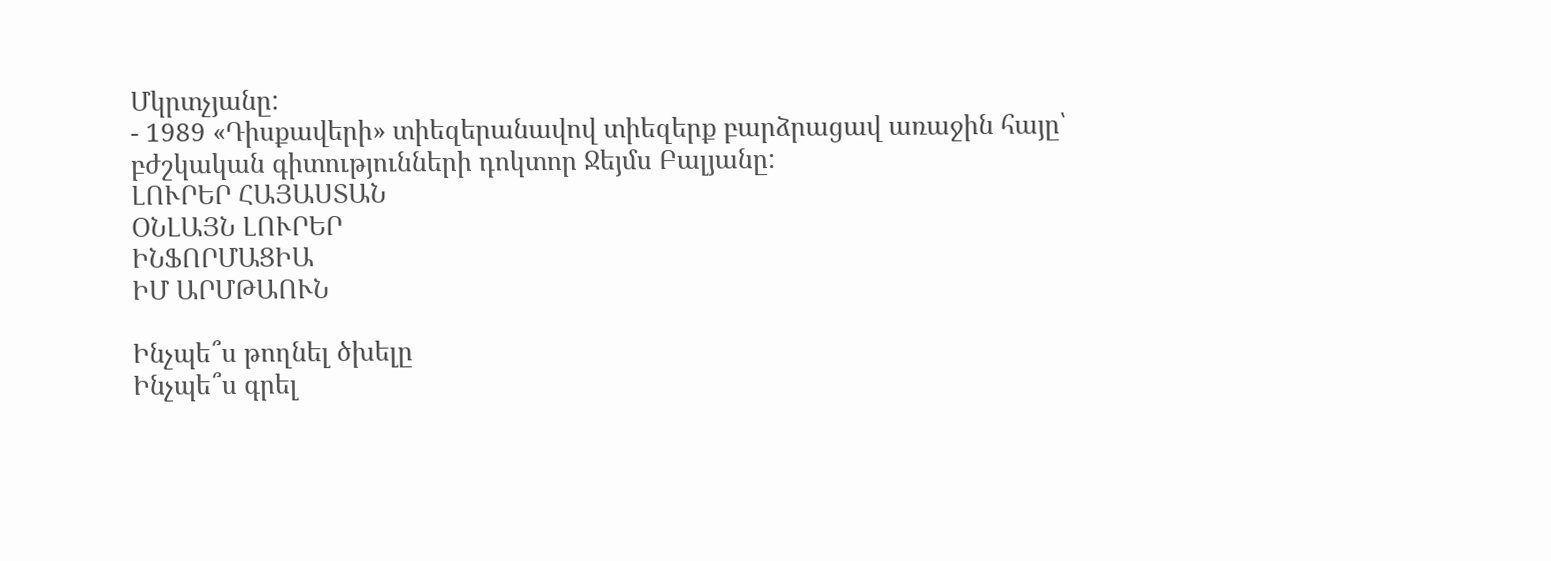Մկրտչյանը:
- 1989 «Դիսքավերի» տիեզերանավով տիեզերք բարձրացավ առաջին հայը՝ բժշկական գիտությունների դոկտոր Ջեյմս Բալյանը:
ԼՈՒՐԵՐ ՀԱՅԱՍՏԱՆ
ՕՆԼԱՅՆ ԼՈՒՐԵՐ
ԻՆՖՈՐՄԱՑԻԱ
ԻՄ ԱՐՄԹԱՈՒՆ

Ինչպե՞ս թողնել ծխելը
Ինչպե՞ս գրել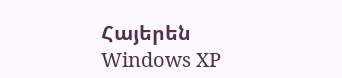Հայերեն Windows XP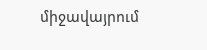միջավայրում